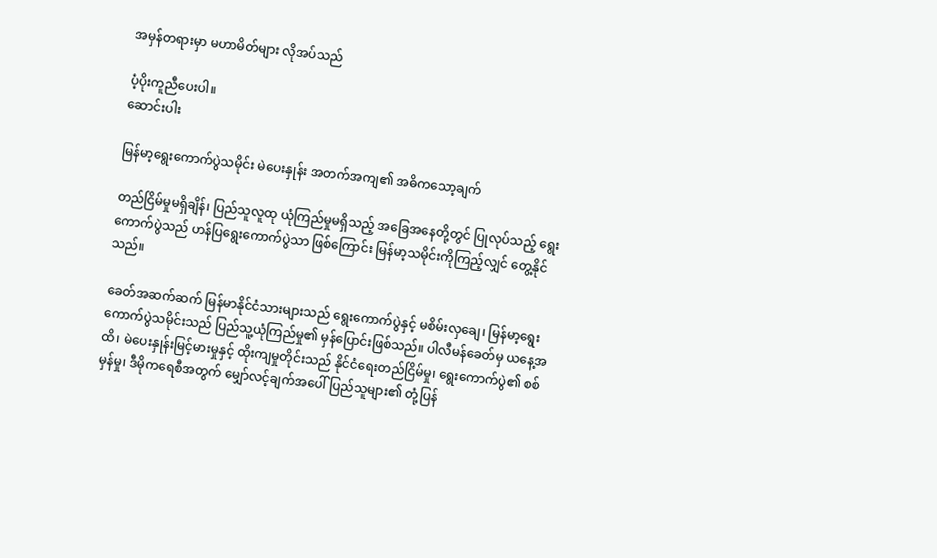အမှန်တရားမှာ မဟာမိတ်များ လိုအပ်သည်

ပံ့ပိုးကူညီပေးပါ။
ဆောင်းပါး

မြန်မာ့ရွေးကောက်ပွဲသမိုင်း မဲပေးနှုန်း အတက်အကျ၏ အဓိကသော့ချက်

တည်ငြိမ်မှုမရှိချိန်၊ ပြည်သူလူထု ယုံကြည်မှုမရှိသည့် အခြေအနေတို့တွင် ပြုလုပ်သည့် ရွေးကောက်ပွဲသည် ဟန်ပြရွေးကောက်ပွဲသာ ဖြစ်ကြောင်း မြန်မာ့သမိုင်းကိုကြည့်လျှင် တွေ့နိုင်သည်။

ခေတ်အဆက်ဆက် မြန်မာနိုင်ငံသားများသည် ရွေးကောက်ပွဲနှင့် မစိမ်းလှချေ၊ မြန်မာ့ရွေးကောက်ပွဲသမိုင်းသည် ပြည်သူ့ယုံကြည်မှု၏ မှန်ပြောင်းဖြစ်သည်။ ပါလီမန်ခေတ်မှ ယနေ့အထိ၊ မဲပေးနှုန်းမြင့်မားမှုနှင့် ထိုးကျမှုတိုင်းသည် နိုင်ငံရေးတည်ငြိမ်မှု၊ ရွေးကောက်ပွဲ၏ စစ်မှန်မှု၊ ဒီမိုကရေစီအတွက် မျှော်လင့်ချက်အပေါ် ပြည်သူများ၏ တုံ့ပြန်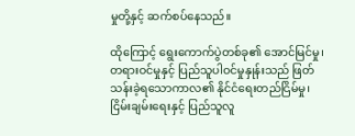မှုတို့နှင့် ဆက်စပ်နေသည်။

ထိုကြောင့် ရွေးကောက်ပွဲတစ်ခု၏ အောင်မြင်မှု၊ တရားဝင်မှုနှင့် ပြည်သူပါဝင်မှုနှုန်းသည် ဖြတ်သန်းခဲ့ရသောကာလ၏ နိုင်ငံရေးတည်ငြိမ်မှု၊ ငြိမ်းချမ်းရေးနှင့် ပြည်သူလူ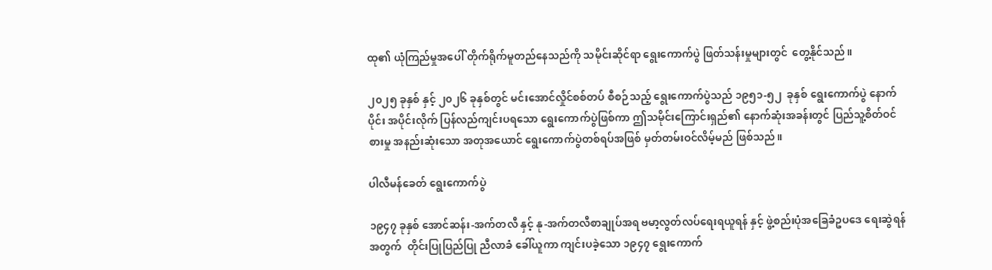ထု၏ ယုံကြည်မှုအပေါ် တိုက်ရိုက်မူတည်နေသည်ကို သမိုင်းဆိုင်ရာ ရွေးကောက်ပွဲ ဖြတ်သန်းမှုများတွင်  တွေ့နိုင်သည်။

၂၀၂၅ ခုနှစ် နှင့် ၂၀၂၆ ခုနှစ်တွင် မင်းအောင်လှိုင်စစ်တပ် စီစဉ်သည့် ရွေးကောက်ပွဲသည် ၁၉၅၁-၅၂  ခုနှစ် ရွေးကောက်ပွဲ နောက်ပိုင်း အပိုင်းလိုက် ပြန်လည်ကျင်းပရသော ရွေးကောက်ပွဲဖြစ်ကာ ဤသမိုင်းကြောင်းရှည်၏ နောက်ဆုံးအခန်းတွင် ပြည်သူ့စိတ်ဝင်စားမှု အနည်းဆုံးသော အတုအယောင် ရွေးကောက်ပွဲတစ်ရပ်အဖြစ် မှတ်တမ်းဝင်လိမ့်မည် ဖြစ်သည်။

ပါလီမန်ခေတ် ရွေးကောက်ပွဲ

၁၉၄၇ ခုနှစ် အောင်ဆန်း-အက်တလီ နှင့် နု-အက်တလီစာချုပ်အရ ဗမာ့လွတ်လပ်ရေးရယူရန် နှင့် ဖွဲ့စည်းပုံအခြေခံဥပဒေ ရေးဆွဲရန်အတွက်  တိုင်းပြုပြည်ပြု ညီလာခံ ခေါ်ယူကာ ကျင်းပခဲ့သော ၁၉၄၇ ရွေးကောက်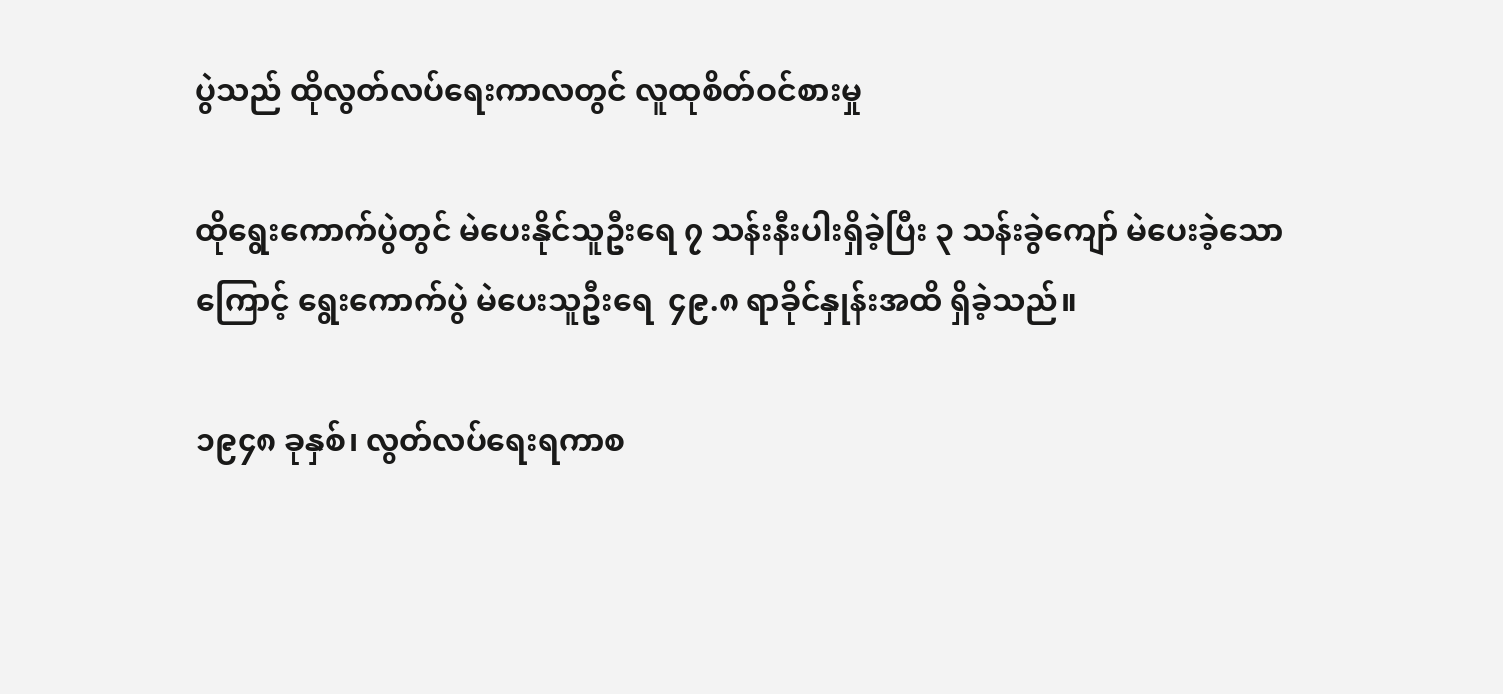ပွဲသည် ထိုလွတ်လပ်ရေးကာလတွင် လူထုစိတ်ဝင်စားမှု

ထိုရွေးကောက်ပွဲတွင် မဲပေးနိုင်သူဦးရေ ၇ သန်းနီးပါးရှိခဲ့ပြီး ၃ သန်းခွဲကျော် မဲပေးခဲ့သောကြောင့် ရွေးကောက်ပွဲ မဲပေးသူဦးရေ  ၄၉.၈ ရာခိုင်နှုန်းအထိ ရှိခဲ့သည်။

၁၉၄၈ ခုနှစ်၊ လွတ်လပ်ရေးရကာစ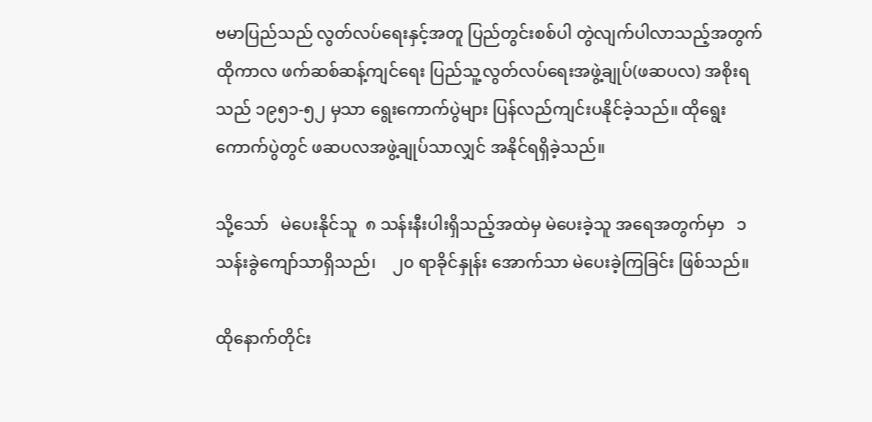ဗမာပြည်သည် လွတ်လပ်ရေးနှင့်အတူ ပြည်တွင်းစစ်ပါ တွဲလျက်ပါလာသည့်အတွက် ထိုကာလ ဖက်ဆစ်ဆန့်ကျင်ရေး ပြည်သူ့လွတ်လပ်ရေးအဖွဲ့ချုပ်(ဖဆပလ) အစိုးရသည် ၁၉၅၁-၅၂ မှသာ ရွေးကောက်ပွဲများ ပြန်လည်ကျင်းပနိုင်ခဲ့သည်။ ထိုရွေးကောက်ပွဲတွင် ဖဆပလအဖွဲ့ချုပ်သာလျှင် အနိုင်ရရှိခဲ့သည်။

သို့သော်   မဲပေးနိုင်သူ  ၈ သန်းနီးပါးရှိသည့်အထဲမှ မဲပေးခဲ့သူ အရေအတွက်မှာ   ၁ သန်းခွဲကျော်သာရှိသည်၊    ၂၀ ရာခိုင်နှုန်း အောက်သာ မဲပေးခဲ့ကြခြင်း ဖြစ်သည်။

ထိုနောက်တိုင်း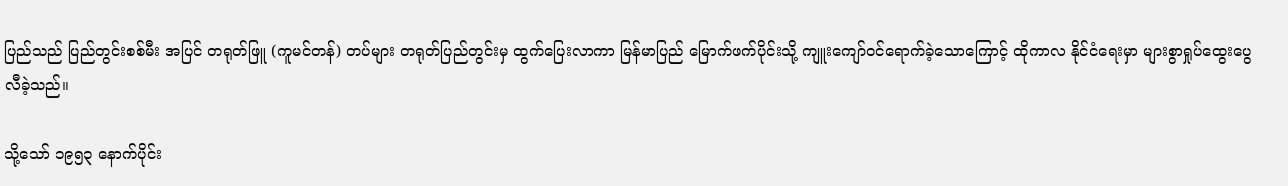ပြည်သည် ပြည်တွင်းစစ်မီး အပြင် တရုတ်ဖြူ (ကူမင်တန်) တပ်များ တရုတ်ပြည်တွင်းမှ ထွက်ပြေးလာကာ မြန်မာပြည် မြောက်ဖက်ပိုင်းသို့ ကျူးကျော်ဝင်ရောက်ခဲ့သောကြောင့် ထိုကာလ နိုင်ငံရေးမှာ များစွာရှုပ်ထွေးပွေလီခဲ့သည်။

သို့သော် ၁၉၅၃ နောက်ပိုင်း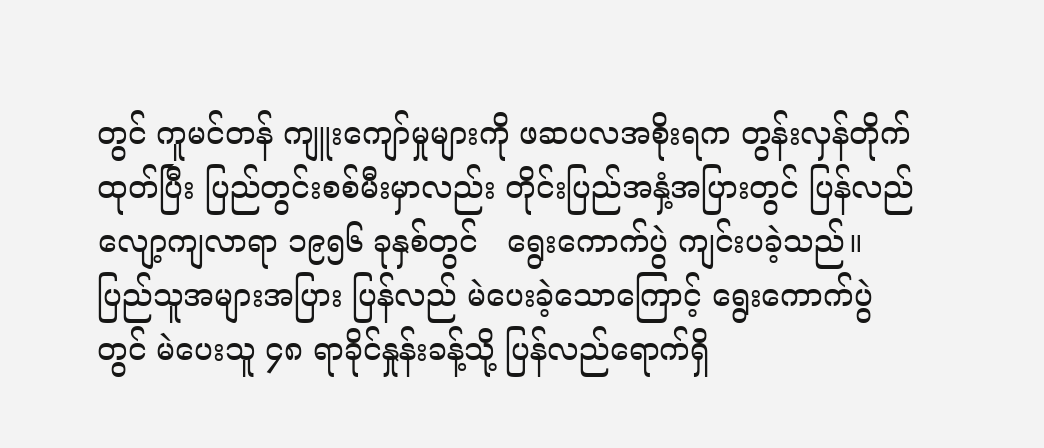တွင် ကူမင်တန် ကျူးကျော်မှုများကို ဖဆပလအစိုးရက တွန်းလှန်တိုက်ထုတ်ပြီး ပြည်တွင်းစစ်မီးမှာလည်း တိုင်းပြည်အနှံ့အပြားတွင် ပြန်လည်လျော့ကျလာရာ ၁၉၅၆ ခုနှစ်တွင်   ရွေးကောက်ပွဲ ကျင်းပခဲ့သည်။   ပြည်သူအများအပြား ပြန်လည် မဲပေးခဲ့သောကြောင့် ရွေးကောက်ပွဲတွင် မဲပေးသူ ၄၈ ရာခိုင်နှုန်းခန့်သို့ ပြန်လည်ရောက်ရှိ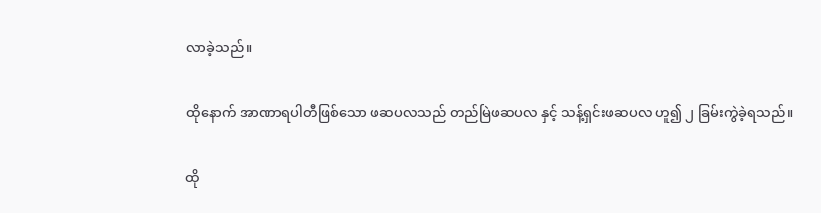လာခဲ့သည်။

ထိုနောက် အာဏာရပါတီဖြစ်သော ဖဆပလသည် တည်မြဲဖဆပလ နှင့် သန့်ရှင်းဖဆပလ ဟူ၍ ၂ ခြမ်းကွဲခဲ့ရသည်။

ထို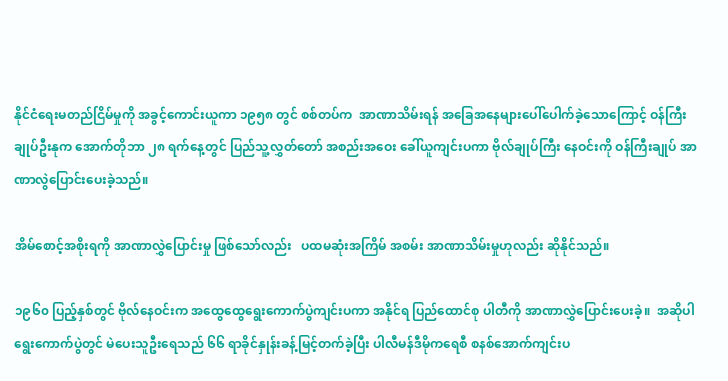နိုင်ငံရေးမတည်ငြိမ်မှုကို အခွင့်ကောင်းယူကာ ၁၉၅၈ တွင် စစ်တပ်က  အာဏာသိမ်းရန် အခြေအနေများပေါ်ပေါက်ခဲ့သောကြောင့် ဝန်ကြီးချုပ်ဦးနုက အောက်တိုဘာ ၂၈ ရက်နေ့တွင် ပြည်သူ့လွှတ်တော် အစည်းအဝေး ခေါ်ယူကျင်းပကာ ဗိုလ်ချုပ်ကြီး နေဝင်းကို ဝန်ကြီးချုပ် အာဏာလွဲပြောင်းပေးခဲ့သည်။

အိမ်စောင့်အစိုးရကို အာဏာလွှဲပြောင်းမှု ဖြစ်သော်လည်း   ပထမဆုံးအကြိမ် အစမ်း အာဏာသိမ်းမှုဟုလည်း ဆိုနိုင်သည်။

၁၉၆၀ ပြည့်နှစ်တွင် ဗိုလ်နေဝင်းက အထွေထွေရွေးကောက်ပွဲကျင်းပကာ အနိုင်ရ ပြည်ထောင်စု ပါတီကို အာဏာလွှဲပြောင်းပေးခဲ့။  အဆိုပါ ရွေးကောက်ပွဲတွင် မဲပေးသူဦးရေသည် ၆၆ ရာခိုင်နှုန်းခန့်မြင့်တက်ခဲ့ပြီး ပါလီမန်ဒီမိုကရေစီ စနစ်အောက်ကျင်းပ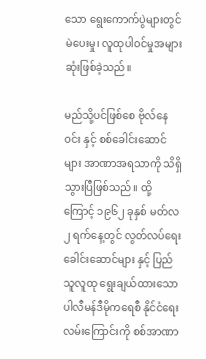သော ရွေးကောက်ပွဲများတွင် မဲပေးမှု၊ လူထုပါဝင်မှုအများဆုံးဖြစ်ခဲ့သည်။

မည်သို့ပင်ဖြစ်စေ ဗိုလ်နေဝင်း နှင့် စစ်ခေါင်းဆောင်များ အာဏာအရသာကို သိရှိသွားပြီဖြစ်သည်။ ထို့ကြောင့် ၁၉၆၂ ခုနှစ် မတ်လ ၂ ရက်နေ့တွင် လွတ်လပ်ရေးခေါင်းဆောင်များ နှင့် ပြည်သူလူထု ရွေးချယ်ထားသော ပါလီမန်ဒီမိုကရေစီ နိုင်ငံရေးလမ်းကြောင်းကို စစ်အာဏာ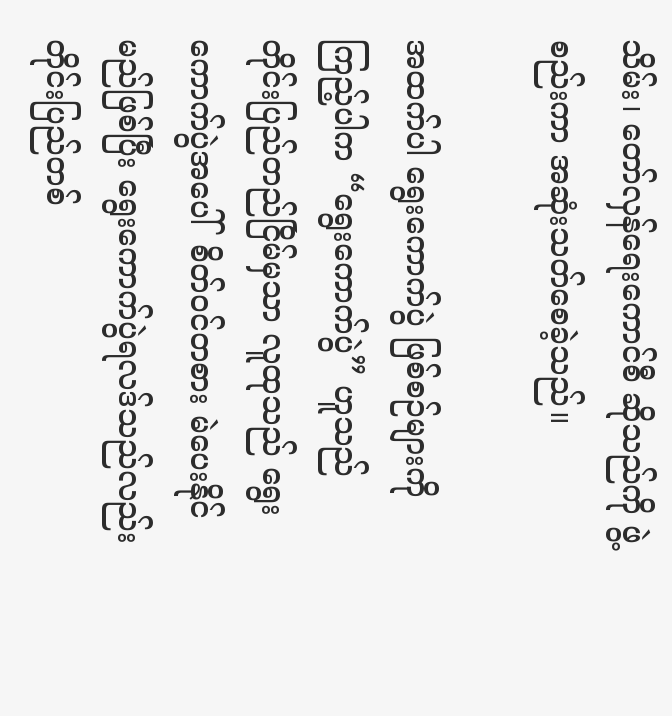သိမ်း၊ တော်လှန်ရေးကောင်စီ ဆိုသည်ကို ဖွဲ့စည်းကာ အဆုံးသတ်စေခဲ့သည်။

အထက်ပါ ရွေးကောက်ပွဲ ဖြစ်စဉ်များကို ကြည့်ပါက “ရွေးကောက်ပွဲ” ဟူသည် တိုင်းပြည်တည်ငြိမ်မှသာ လူထုသည် ရွေးကောက်ပွဲအပေါ်  စိတ်ဝင်တစား မဲပေးနိုင်မည်ဖြစ်ပြီး ရွေးကောက်ပွဲရလဒ်သည်လည်း တိုင်းပြည်တစ်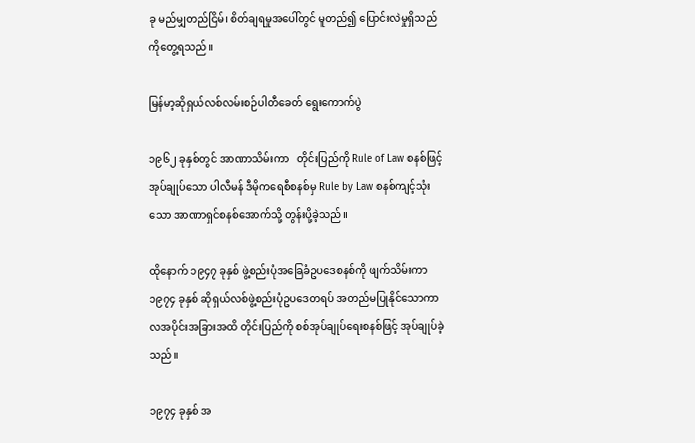ခု မည်မျှတည်ငြိမ်၊ စိတ်ချရမှုအပေါ်တွင် မူတည်၍ ပြောင်းလဲမှုရှိသည်ကိုတွေ့ရသည်။

မြန်မာ့ဆိုရှယ်လစ်လမ်းစဉ်ပါတီခေတ် ရွေးကောက်ပွဲ

၁၉၆၂ ခုနှစ်တွင် အာဏာသိမ်းကာ   တိုင်းပြည်ကို Rule of Law စနစ်ဖြင့်အုပ်ချုပ်သော ပါလီမန် ဒီမိုကရေစီစနစ်မှ Rule by Law စနစ်ကျင့်သုံးသော အာဏာရှင်စနစ်အောက်သို့ တွန်းပို့ခဲ့သည်။

ထိုနောက် ၁၉၄၇ ခုနှစ် ဖွဲ့စည်းပုံအခြေခံဥပဒေစနစ်ကို ဖျက်သိမ်းကာ ၁၉၇၄ ခုနှစ် ဆိုရှယ်လစ်ဖွဲ့စည်းပုံဥပဒေတရပ် အတည်မပြုနိုင်သောကာလအပိုင်းအခြားအထိ တိုင်းပြည်ကို စစ်အုပ်ချုပ်ရေးစနစ်ဖြင့် အုပ်ချုပ်ခဲ့သည်။

၁၉၇၄ ခုနှစ် အ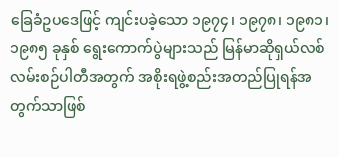ခြေခံဥပဒေဖြင့် ကျင်းပခဲ့သော ၁၉၇၄၊ ၁၉၇၈၊ ၁၉၈၁၊ ၁၉၈၅ ခုနှစ် ရွေးကောက်ပွဲများသည် မြန်မာဆိုရှယ်လစ်လမ်းစဉ်ပါတီအတွက် အစိုးရဖွဲ့စည်းအတည်ပြုရန်အတွက်သာဖြစ်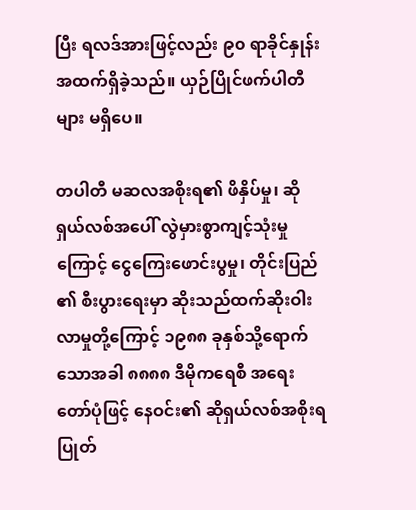ပြီး ရလဒ်အားဖြင့်လည်း ၉၀ ရာခိုင်နှုန်းအထက်ရှိခဲ့သည်။ ယှဉ်ပြိုင်ဖက်ပါတီများ မရှိပေ။

တပါတီ မဆလအစိုးရ၏ ဖိနှိပ်မှု၊ ဆိုရှယ်လစ်အပေါ် လွဲမှားစွာကျင့်သုံးမှုကြောင့် ငွေကြေးဖောင်းပွမှု၊ တိုင်းပြည်၏ စီးပွားရေးမှာ ဆိုးသည်ထက်ဆိုးဝါးလာမှုတို့ကြောင့် ၁၉၈၈ ခုနှစ်သို့ရောက်သောအခါ ၈၈၈၈ ဒီမိုကရေစီ အရေးတော်ပုံဖြင့် နေဝင်း၏ ဆိုရှယ်လစ်အစိုးရ ပြုတ်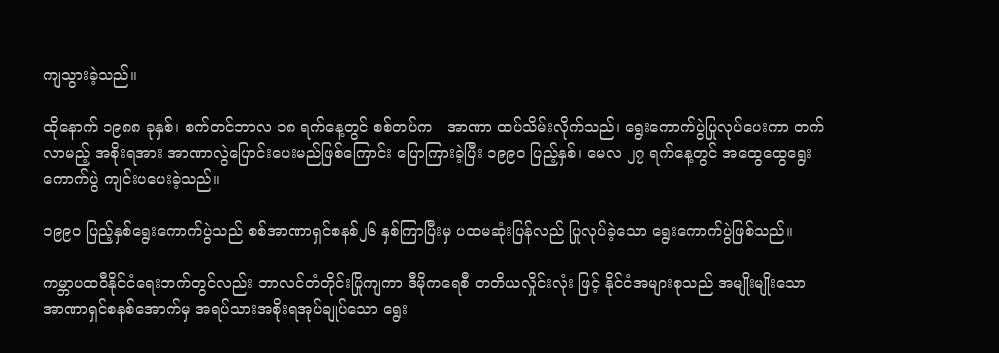ကျသွားခဲ့သည်။

ထိုနောက် ၁၉၈၈ ခုနှစ်၊ စက်တင်ဘာလ ၁၈ ရက်နေ့တွင် စစ်တပ်က   အာဏာ ထပ်သိမ်းလိုက်သည်၊ ရွေးကောက်ပွဲပြုလုပ်ပေးကာ တက်လာမည့် အစိုးရအား အာဏာလွဲပြောင်းပေးမည်ဖြစ်ကြောင်း ပြောကြားခဲ့ပြီး ၁၉၉၀ ပြည့်နှစ်၊ မေလ ၂၇ ရက်နေ့တွင် အထွေထွေရွေးကောက်ပွဲ ကျင်းပပေးခဲ့သည်။

၁၉၉၀ ပြည့်နှစ်ရွေးကောက်ပွဲသည် စစ်အာဏာရှင်စနစ်၂၆ နှစ်ကြာပြီးမှ ပထမဆုံးပြန်လည် ပြုလုပ်ခဲ့သော ရွေးကောက်ပွဲဖြစ်သည်။

ကမ္ဘာပထဝီနိုင်ငံရေးဘက်တွင်လည်း ဘာလင်တံတိုင်းပြိုကျကာ ဒီမိုကရေစီ တတိယလှိုင်းလုံး ဖြင့် နိုင်ငံအများစုသည် အမျိုးမျိုးသော အာဏာရှင်စနစ်အောက်မှ အရပ်သားအစိုးရအုပ်ချုပ်သော ရွေး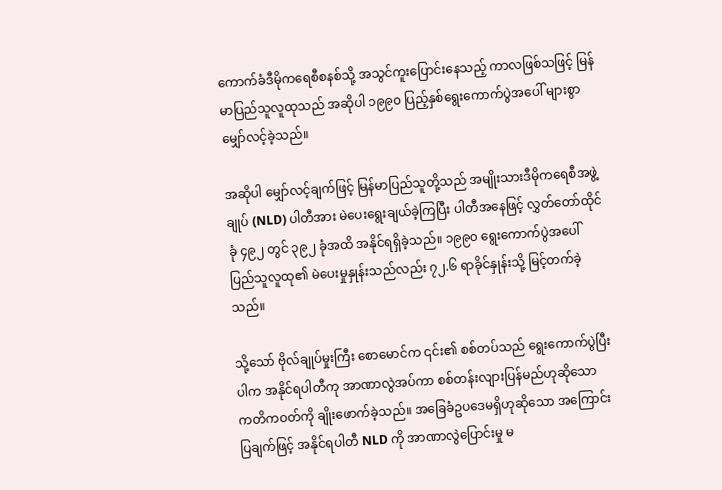ကောက်ခံဒီမိုကရေစီစနစ်သို့ အသွင်ကူးပြောင်းနေသည့် ကာလဖြစ်သဖြင့် မြန်မာပြည်သူလူထုသည် အဆိုပါ ၁၉၉၀ ပြည့်နှစ်ရွေးကောက်ပွဲအပေါ် များစွာမျှော်လင့်ခဲ့သည်။

အဆိုပါ မျှော်လင့်ချက်ဖြင့် မြန်မာပြည်သူတို့သည် အမျိုးသားဒီမိုကရေစီအဖွဲ့ချုပ် (NLD) ပါတီအား မဲပေးရွေးချယ်ခဲ့ကြပြီး ပါတီအနေဖြင့် လွှတ်တော်ထိုင်ခုံ ၄၉၂ တွင် ၃၉၂ ခုံအထိ အနိုင်ရရှိခဲ့သည်။ ၁၉၉၀ ရွေးကောက်ပွဲအပေါ်  ပြည်သူလူထု၏ မဲပေးမှုနှုန်းသည်လည်း ၇၂.၆ ရာခိုင်နှုန်းသို့ မြင့်တက်ခဲ့သည်။

သို့သော် ဗိုလ်ချုပ်မှုးကြီး စောမောင်က ၎င်း၏ စစ်တပ်သည် ရွေးကောက်ပွဲပြီးပါက အနိုင်ရပါတီကု အာဏာလွဲအပ်ကာ စစ်တန်းလျားပြန်မည်ဟုဆိုသော  ကတိကဝတ်ကို ချိုးဖောက်ခဲ့သည်။ အခြေခံဥပဒေမရှိဟုဆိုသော အကြောင်းပြချက်ဖြင့် အနိုင်ရပါတီ NLD ကို အာဏာလွဲပြောင်းမှု မ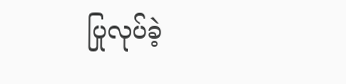ပြုလုပ်ခဲ့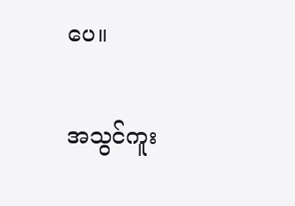ပေ။

အသွင်ကူး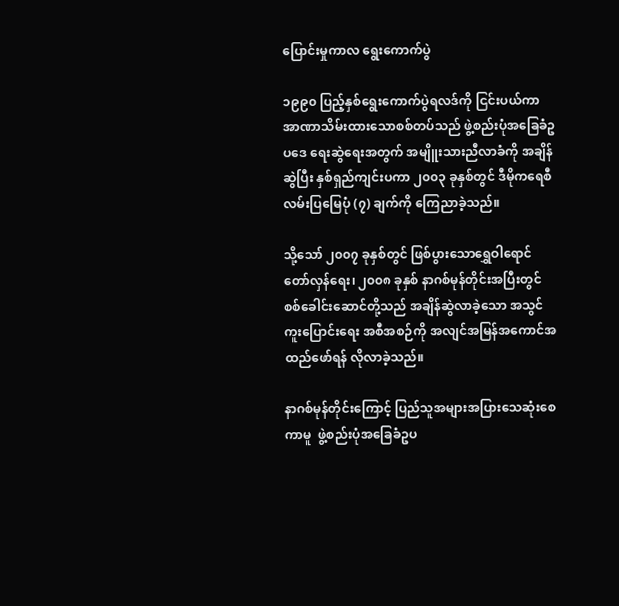ပြောင်းမှုကာလ ရွေးကောက်ပွဲ

၁၉၉၀ ပြည့်နှစ်ရွေးကောက်ပွဲရလဒ်ကို ငြင်းပယ်ကာ အာဏာသိမ်းထားသောစစ်တပ်သည် ဖွဲ့စည်းပုံအခြေခံဥပဒေ ရေးဆွဲရေးအတွက် အမျိူးသားညီလာခံကို အချိန်ဆွဲပြီး နှစ်ရှည်ကျင်းပကာ ၂၀၀၃ ခုနှစ်တွင် ဒီမိုကရေစီလမ်းပြမြေပုံ (၇) ချက်ကို ကြေညာခဲ့သည်။

သို့သော် ၂၀၀၇ ခုနှစ်တွင် ဖြစ်ပွားသောရွှေဝါရောင်တော်လှန်ရေး၊ ၂၀၀၈ ခုနှစ် နာဂစ်မုန်တိုင်းအပြီးတွင် စစ်ခေါင်းဆောင်တို့သည် အချိန်ဆွဲလာခဲ့သော အသွင်ကူးပြောင်းရေး အစီအစဉ်ကို အလျင်အမြန်အကောင်အထည်ဖော်ရန် လိုလာခဲ့သည်။

နာဂစ်မုန်တိုင်းကြောင့် ပြည်သူအများအပြားသေဆုံးစေကာမူ  ဖွဲ့စည်းပုံအခြေခံဥပ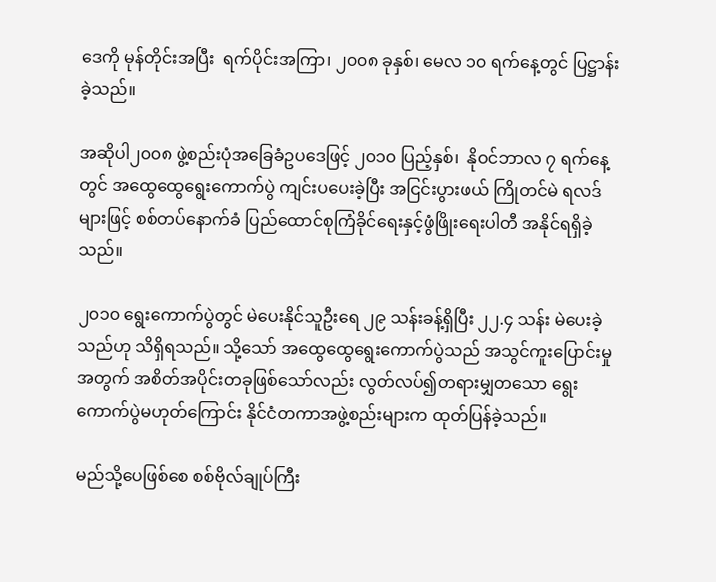ဒေကို မုန်တိုင်းအပြီး  ရက်ပိုင်းအကြာ၊ ၂၀၀၈ ခုနှစ်၊ မေလ ၁၀ ရက်နေ့တွင် ပြဋ္ဌာန်းခဲ့သည်။

အဆိုပါ၂၀၀၈ ဖွဲ့စည်းပုံအခြေခံဥပဒေဖြင့် ၂၀၁၀ ပြည့်နှစ်၊  နိုဝင်ဘာလ ၇ ရက်နေ့တွင် အထွေထွေရွေးကောက်ပွဲ ကျင်းပပေးခဲ့ပြီး အငြင်းပွားဖယ် ကြိုတင်မဲ ရလဒ်များဖြင့် စစ်တပ်နောက်ခံ ပြည်ထောင်စုကြံခိုင်ရေးနှင့်ဖွံဖြိုးရေးပါတီ အနိုင်ရရှိခဲ့သည်။

၂၀၁၀ ရွေးကောက်ပွဲတွင် မဲပေးနိုင်သူဦးရေ ၂၉ သန်းခန့်ရှိပြီး ၂၂.၄ သန်း မဲပေးခဲ့သည်ဟု သိရှိရသည်။ သို့သော် အထွေထွေရွေးကောက်ပွဲသည် အသွင်ကူးပြောင်းမှုအတွက် အစိတ်အပိုင်းတခုဖြစ်သော်လည်း လွတ်လပ်၍တရားမျှတသော ရွေးကောက်ပွဲမဟုတ်ကြောင်း နိုင်ငံတကာအဖွဲ့စည်းများက ထုတ်ပြန်ခဲ့သည်။

မည်သို့ပေဖြစ်စေ စစ်ဗိုလ်ချုပ်ကြီး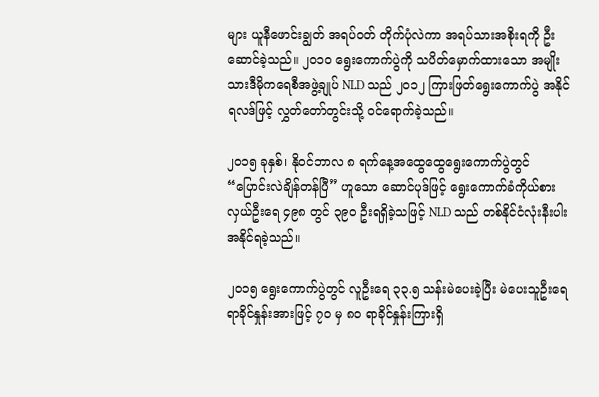များ ယူနီဖောင်းချွတ် အရပ်ဝတ် တိုက်ပုံလဲကာ အရပ်သားအစိုးရကို ဦးဆောင်ခဲ့သည်။ ၂၀၁၀ ရွေးကောက်ပွဲကို သပိတ်မှောက်ထားသော အမျိုးသားဒီမိုကရေစီအဖွဲ့ချုပ် NLD သည် ၂၀၁၂ ကြားဖြတ်ရွေးကောက်ပွဲ အနိုင်ရလဒ်ဖြင့် လွှတ်တော်တွင်းသို့ ဝင်ရောက်ခဲ့သည်။

၂၀၁၅ ခုနှစ်၊ နိုဝင်ဘာလ ၈ ရက်နေ့အထွေထွေရွေးကောက်ပွဲတွင် “ပြောင်းလဲချိန်တန်ပြီ” ဟူသော ဆောင်ပုဒ်ဖြင့် ရွေးကောက်ခံကိုယ်စားလှယ်ဦးရေ ၄၉၈ တွင် ၃၉၀ ဦးရရှိခဲ့သဖြင့် NLD သည် တစ်နိုင်ငံလုံးနီးပါး အနိုင်ရခဲ့သည်။

၂၀၁၅ ရွေးကောက်ပွဲတွင် လူဦးရေ ၃၃.၅ သန်းမဲပေးခဲ့ပြီး မဲပေးသူဦးရေ ရာခိုင်နှုန်းအားဖြင့် ၇၀ မှ ၈၀ ရာခိုင်နှုန်းကြားရှိ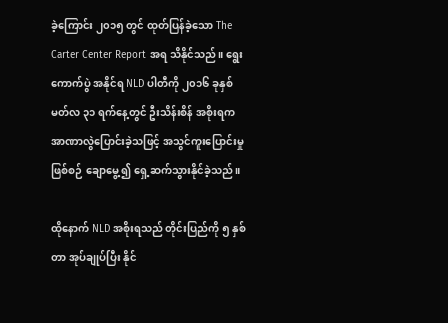ခဲ့ကြောင်း ၂၀၁၅ တွင် ထုတ်ပြန်ခဲ့သော The Carter Center Report အရ သိနိုင်သည်။ ရွေးကောက်ပွဲ အနိုင်ရ NLD ပါတီကို ၂၀၁၆ ခုနှစ် မတ်လ ၃၁ ရက်နေ့တွင် ဦးသိန်းစိန် အစိုးရက အာဏာလွဲပြောင်းခဲ့သဖြင့် အသွင်ကူးပြောင်းမှုဖြစ်စဉ် ချောမွေ့၍ ရှေ့ဆက်သွားနိုင်ခဲ့သည်။

ထိုနောက် NLD အစိုးရသည် တိုင်းပြည်ကို ၅ နှစ်တာ အုပ်ချုပ်ပြီး နိုင်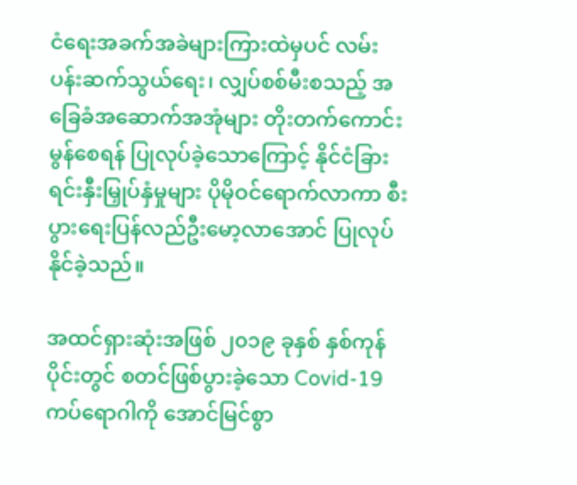ငံရေးအခက်အခဲများကြားထဲမှပင် လမ်းပန်းဆက်သွယ်ရေး၊ လျှပ်စစ်မီးစသည့် အခြေခံအဆောက်အအုံများ တိုးတက်ကောင်းမွန်စေရန် ပြုလုပ်ခဲ့သောကြောင့် နိုင်ငံခြားရင်းနှီးမြှုပ်နှံမှုများ ပိုမိုဝင်ရောက်လာကာ စီးပွားရေးပြန်လည်ဦးမော့လာအောင် ပြုလုပ်နိုင်ခဲ့သည်။

အထင်ရှားဆုံးအဖြစ် ၂၀၁၉ ခုနှစ် နှစ်ကုန်ပိုင်းတွင် စတင်ဖြစ်ပွားခဲ့သော Covid-19 ကပ်ရောဂါကို အောင်မြင်စွာ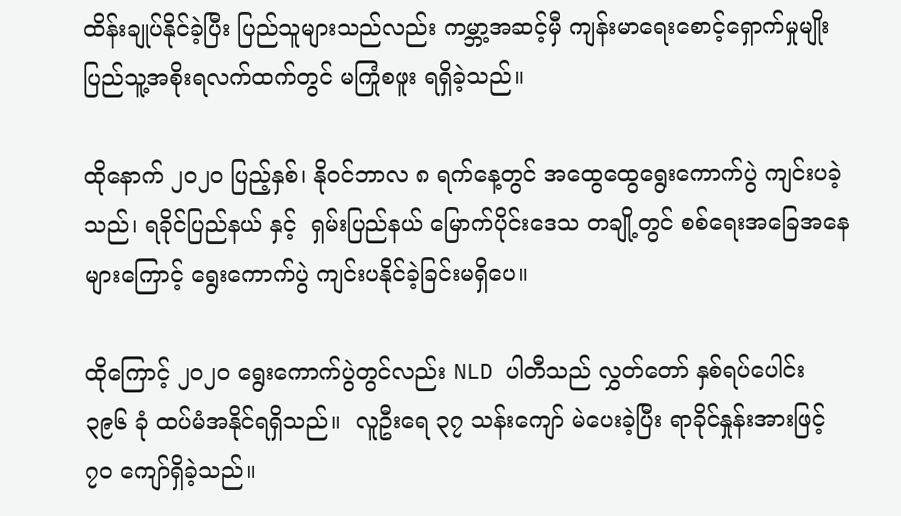ထိန်းချုပ်နိုင်ခဲ့ပြီး ပြည်သူများသည်လည်း ကမ္ဘာ့အဆင့်မှီ ကျန်းမာရေးစောင့်ရှောက်မှုမျိုး ပြည်သူ့အစိုးရလက်ထက်တွင် မကြုံစဖူး ရရှိခဲ့သည်။

ထိုနောက် ၂၀၂၀ ပြည့်နှစ်၊ နိုဝင်ဘာလ ၈ ရက်နေ့တွင် အထွေထွေရွေးကောက်ပွဲ ကျင်းပခဲ့သည်၊ ရခိုင်ပြည်နယ် နှင့်  ရှမ်းပြည်နယ် မြောက်ပိုင်းဒေသ တချို့တွင် စစ်ရေးအခြေအနေများကြောင့် ရွေးကောက်ပွဲ ကျင်းပနိုင်ခဲ့ခြင်းမရှိပေ။

ထိုကြောင့် ၂၀၂၀ ရွေးကောက်ပွဲတွင်လည်း NLD ပါတီသည် လွှတ်တော် နှစ်ရပ်ပေါင်း ၃၉၆ ခုံ ထပ်မံအနိုင်ရရှိသည်။  လူဦးရေ ၃၇ သန်းကျော် မဲပေးခဲ့ပြီး ရာခိုင်နှုန်းအားဖြင့် ၇၀ ကျော်ရှိခဲ့သည်။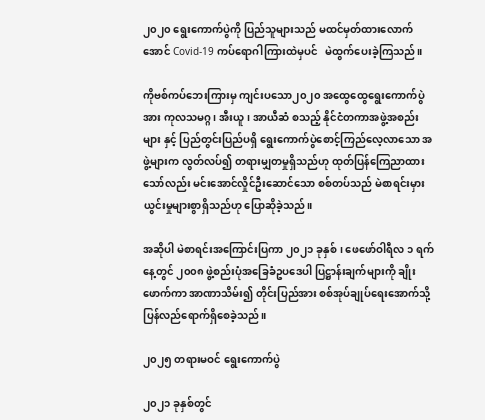၂၀၂၀ ရွေးကောက်ပွဲကို ပြည်သူများသည် မထင်မှတ်ထားလောက်အောင် Covid-19 ကပ်ရောဂါကြားထဲမှပင်   မဲထွက်ပေးခဲ့ကြသည်။

ကိုဗစ်ကပ်ဘေးကြားမှ ကျင်းပသော၂၀၂၀ အထွေထွေရွေးကောက်ပွဲအား ကုလသမဂ္ဂ၊ အီးယူ၊ အာယီဆံ စသည့် နိုင်ငံတကာအဖွဲ့အစည်းများ နှင့် ပြည်တွင်းပြည်ပရှိ ရွေးကောက်ပွဲစောင့်ကြည်လေ့လာသော အဖွဲ့များက လွတ်လပ်၍ တရားမျှတမှုရှိသည်ဟု ထုတ်ပြန်ကြေညာထားသော်လည်း မင်းအောင်လှိုင်ဦးဆောင်သော စစ်တပ်သည် မဲစာရင်းမှားယွင်းမှုများစွာရှိသည်ဟု ပြောဆိုခဲ့သည်။

အဆိုပါ မဲစာရင်းအကြောင်းပြကာ ၂၀၂၁ ခုနှစ်၊ ဖေဖော်ဝါရီလ ၁ ရက်နေ့တွင် ၂၀၀၈ ဖွဲ့စည်းပုံအခြေခံဥပဒေပါ ပြဋ္ဌာန်းချက်များကို ချိုးဖောက်ကာ အာဏာသိမ်း၍ တိုင်းပြည်အား စစ်အုပ်ချုပ်ရေးအောက်သို့ ပြန်လည်ရောက်ရှိစေခဲ့သည်။

၂၀၂၅ တရားမဝင် ရွေးကောက်ပွဲ

၂၀၂၁ ခုနှစ်တွင်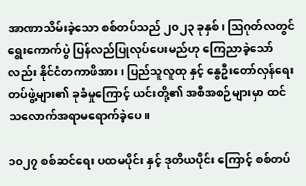အာဏာသိမ်းခဲ့သော စစ်တပ်သည် ၂၀၂၃ ခုနှစ်၊ ဩဂုတ်လတွင် ရွေးကောက်ပွဲ ပြန်လည်ပြုလုပ်ပေးမည်ဟု ကြေညာခဲ့သော်လည်း နိုင်ငံတကာဖိအား၊ ပြည်သူလူထု နှင့် နွေဦးတော်လှန်ရေး တပ်ဖွဲ့များ၏ ခုခံမှုကြောင့် ယင်းတို့၏ အစီအစဉ်များမှာ ထင်သလောက်အရာမရောက်ခဲ့ပေ။

၁၀၂၇ စစ်ဆင်ရေး ပထမပိုင်း နှင့် ဒုတိယပိုင်း ကြောင့် စစ်တပ်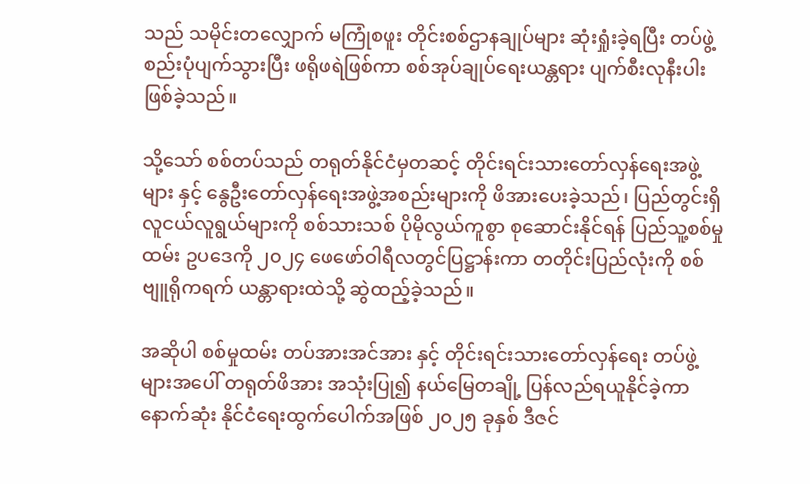သည် သမိုင်းတလျှောက် မကြုံစဖူး တိုင်းစစ်ဌာနချုပ်များ ဆုံးရှုံးခဲ့ရပြီး တပ်ဖွဲ့စည်းပုံပျက်သွားပြီး ဖရိုဖရဲဖြစ်ကာ စစ်အုပ်ချုပ်ရေးယန္တရား ပျက်စီးလုနီးပါးဖြစ်ခဲ့သည်။

သို့သော် စစ်တပ်သည် တရုတ်နိုင်ငံမှတဆင့် တိုင်းရင်းသားတော်လှန်ရေးအဖွဲ့များ နှင့် နွေဦးတော်လှန်ရေးအဖွဲ့အစည်းများကို ဖိအားပေးခဲ့သည်၊ ပြည်တွင်းရှိ လူငယ်လူရွယ်များကို စစ်သားသစ် ပိုမိုလွယ်ကူစွာ စုဆောင်းနိုင်ရန် ပြည်သူ့စစ်မှုထမ်း ဥပဒေကို ၂၀၂၄ ဖေဖော်ဝါရီလတွင်ပြဋ္ဌာန်းကာ တတိုင်းပြည်လုံးကို စစ်ဗျူရိုကရက် ယန္တာရားထဲသို့ ဆွဲထည့်ခဲ့သည်။

အဆိုပါ စစ်မှုထမ်း တပ်အားအင်အား နှင့် တိုင်းရင်းသားတော်လှန်ရေး တပ်ဖွဲ့များအပေါ် တရုတ်ဖိအား အသုံးပြု၍ နယ်မြေတချို့ ပြန်လည်ရယူနိုင်ခဲ့ကာ နောက်ဆုံး နိုင်ငံရေးထွက်ပေါက်အဖြစ် ၂၀၂၅ ခုနှစ် ဒီဇင်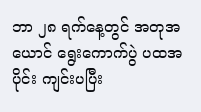ဘာ ၂၈ ရက်နေ့တွင် အတုအယောင် ရွေးကောက်ပွဲ ပထအပိုင်း ကျင်းပပြီး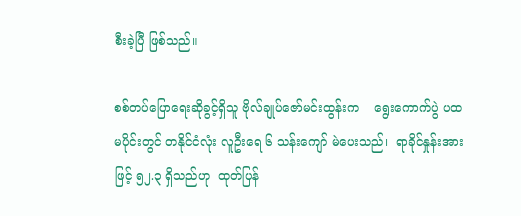စီးခဲ့ပြီ ဖြစ်သည်။

စစ်တပ်ပြောရေးဆိုခွင့်ရှိသူ ဗိုလ်ချုပ်ဇော်မင်းထွန်းက    ရွေးကောက်ပွဲ ပထမပိုင်းတွင် တနိုင်ငံလုံး လူဦးရေ ၆ သန်းကျော် မဲပေးသည်၊  ရာခိုင်နှုန်းအားဖြင့် ၅၂.၃ ရှိသည်ဟု  ထုတ်ပြန်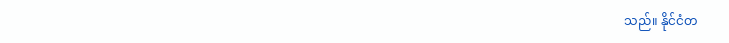သည်။ နိုင်ငံတ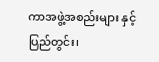ကာအဖွဲ့အစည်းများ နှင့် ပြည်တွင်း၊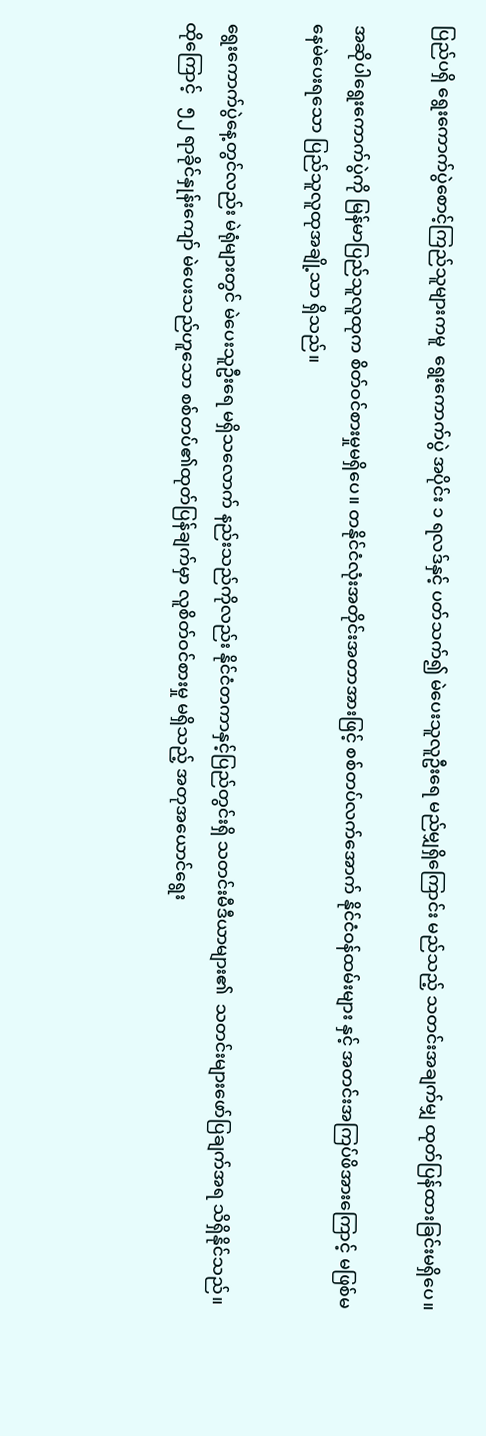ပြည်ပရှိ ရွေးကောက်ပွဲစောင့်ကြည်သူများကမူ  ရွေးကောက်ပွဲ အပိုင်း ၁ ရလဒ်နှင့် ပတ်သက်၍ မဲပေးသူလူဦးရေ မည်မျှရှိကြောင်း မည်သည့် သတင်းအချက်မျှ ထုတ်ပြန်ထားခြင်းမရှိပေ။

အဆိုပါရွေးကောက်ပွဲကို မြန်မာပြည်သူလူထုက စိတ်ဝင်စားမှုမရှိပေ။ တနိုင်ငံလုံးအတိုင်းအတာအားဖြင့် စစ်တပ်လက်အောက် နိုင်ငံဝန်ထမ်းများ နှင့် အတင်းအကြပ်ဖိအားကြောင့် မဖြစ်မနေမဲပေးရသော ပြည်သူလူထုအချို့သာ ရှိသည်။

ရွေးကောက်ပွဲနေ့တွင်လည်း မဲရုံများတွင် မဲပေးသူဦးရေ မရှိသလောက် နည်းသည်ကိုလည်း နိုင်ငံတကာနှင့်ပြည်တွင်းရှိ သတင်းမီဒီယာများ၏  သတင်းများဖော်ပြချက်အရ သိရှိနိုင်သည်။ ထိုကြောင့်   ၅၂ ရာခိုင်နှုန်းကျော် မဲပေးသည်ဟူသော စစ်တပ်၏ထုတ်ပြန်ချက်မှာ လူစိတ်ဝင်စားမှု မရှိသည့် အတုအယောင်ရွေး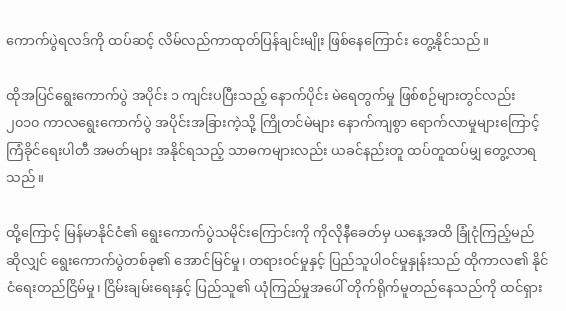ကောက်ပွဲရလဒ်ကို ထပ်ဆင့် လိမ်လည်ကာထုတ်ပြန်ချင်းမျိုး ဖြစ်နေကြောင်း တွေ့နိုင်သည်။

ထိုအပြင်ရွေးကောက်ပွဲ အပိုင်း ၁ ကျင်းပပြီးသည့် နောက်ပိုင်း မဲရေတွက်မှု ဖြစ်စဉ်များတွင်လည်း ၂၀၁၀ ကာလရွေးကောက်ပွဲ အပိုင်းအခြားကဲ့သို့ ကြိုတင်မဲများ နောက်ကျစွာ ရောက်လာမှုများကြောင့် ကြံခိုင်ရေးပါတီ အမတ်များ အနိုင်ရသည့် သာဓကများလည်း ယခင်နည်းတူ ထပ်တူထပ်မျှ တွေ့လာရသည်။

ထို့ကြောင့် မြန်မာနိုင်ငံ၏ ရွေးကောက်ပွဲသမိုင်းကြောင်းကို ကိုလိုနီခေတ်မှ ယနေ့အထိ ခြုံငုံကြည့်မည်ဆိုလျှင် ရွေးကောက်ပွဲတစ်ခု၏ အောင်မြင်မှု၊ တရားဝင်မှုနှင့် ပြည်သူပါဝင်မှုနှုန်းသည် ထိုကာလ၏ နိုင်ငံရေးတည်ငြိမ်မှု၊ ငြိမ်းချမ်းရေးနှင့် ပြည်သူ၏ ယုံကြည်မှုအပေါ် တိုက်ရိုက်မူတည်နေသည်ကို ထင်ရှား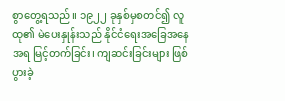စွာတွေ့ရသည်။ ၁၉၂၂ ခုနှစ်မှစတင်၍ လူထု၏ မဲပေးနှုန်းသည် နိုင်ငံရေးအခြေအနေအရ မြင့်တက်ခြင်း၊ ကျဆင်းခြင်းများ ဖြစ်ပွားခဲ့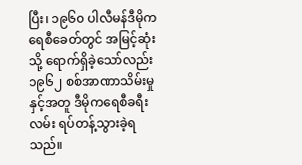ပြီး၊ ၁၉၆၀ ပါလီမန်ဒီမိုကရေစီခေတ်တွင် အမြင့်ဆုံးသို့ ရောက်ရှိခဲ့သော်လည်း ၁၉၆၂ စစ်အာဏာသိမ်းမှုနှင့်အတူ ဒီမိုကရေစီခရီးလမ်း ရပ်တန့်သွားခဲ့ရသည်။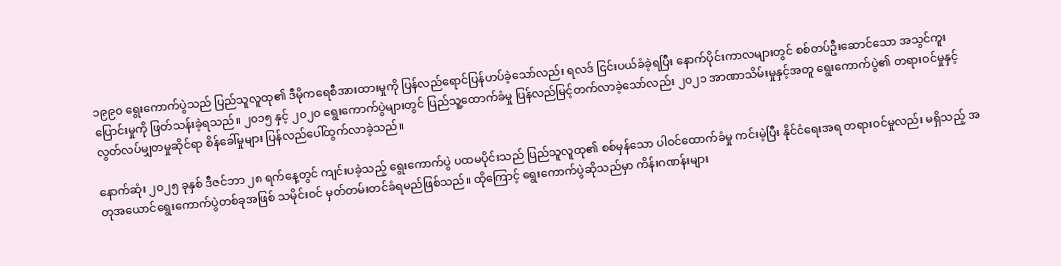၁၉၉၀ ရွေးကောက်ပွဲသည် ပြည်သူလူထု၏ ဒီမိုကရေစီအားထားမှုကို ပြန်လည်ရောင်ပြန်ဟပ်ခဲ့သော်လည်း ရလဒ် ငြင်းပယ်ခံခဲ့ရပြီး နောက်ပိုင်းကာလများတွင် စစ်တပ်ဦးဆောင်သော အသွင်ကူးပြောင်းမှုကို ဖြတ်သန်းခဲ့ရသည်။ ၂၀၁၅ နှင့် ၂၀၂၀ ရွေးကောက်ပွဲများတွင် ပြည်သူ့ထောက်ခံမှု ပြန်လည်မြင့်တက်လာခဲ့သော်လည်း ၂၀၂၁ အာဏာသိမ်းမှုနှင့်အတူ ရွေးကောက်ပွဲ၏ တရားဝင်မှုနှင့် လွတ်လပ်မျှတမှုဆိုင်ရာ စိန်ခေါ်မှုများ ပြန်လည်ပေါ်ထွက်လာခဲ့သည်။

နောက်ဆုံး ၂၀၂၅ ခုနှစ် ဒီဇင်ဘာ ၂၈ ရက်နေ့တွင် ကျင်းပခဲ့သည့် ရွေးကောက်ပွဲ ပထမပိုင်းသည် ပြည်သူလူထု၏ စစ်မှန်သော ပါဝင်ထောက်ခံမှု ကင်းမဲ့ပြီး နိုင်ငံရေးအရ တရားဝင်မှုလည်း မရှိသည့် အတုအယောင်ရွေးကောက်ပွဲတစ်ခုအဖြစ် သမိုင်းဝင် မှတ်တမ်းတင်ခံရမည်ဖြစ်သည်။ ထိုကြောင့် ရွေးကောက်ပွဲဆိုသည်မှာ ကိန်းဂဏန်းများ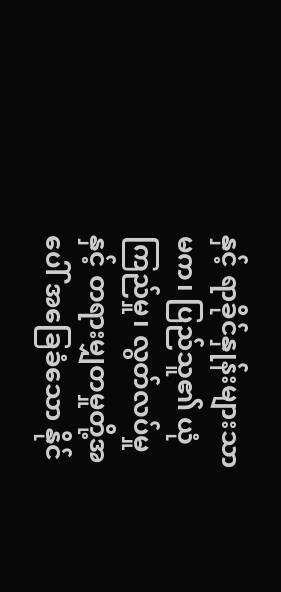နှင့် ရာခိုင်နှုန်းများသာမက၊ ပြည်သူ၏ ယုံကြည်မှု၊ လွတ်လပ်မှုနှင့် တရားမျှတမှုတို့အပေါ် အခြေခံသော နိုင်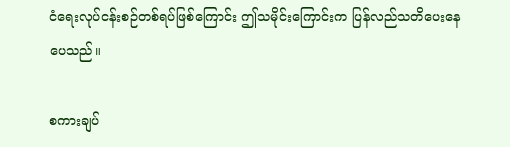ငံရေးလုပ်ငန်းစဉ်တစ်ရပ်ဖြစ်ကြောင်း ဤသမိုင်းကြောင်းက ပြန်လည်သတိပေးနေပေသည်။

စကားချပ်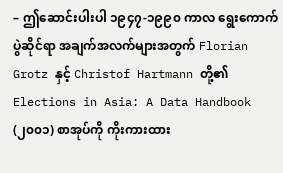– ဤဆောင်းပါးပါ ၁၉၄၇-၁၉၉၀ ကာလ ရွေးကောက်ပွဲဆိုင်ရာ အချက်အလက်များအတွက် Florian Grotz နှင့် Christof Hartmann တို့၏ Elections in Asia: A Data Handbook (၂၀၀၁) စာအုပ်ကို ကိုးကားထား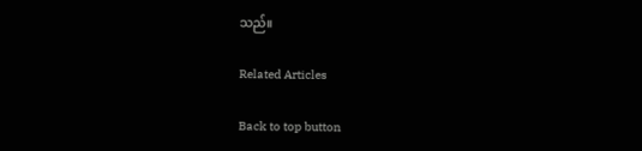သည်။

Related Articles

Back to top button